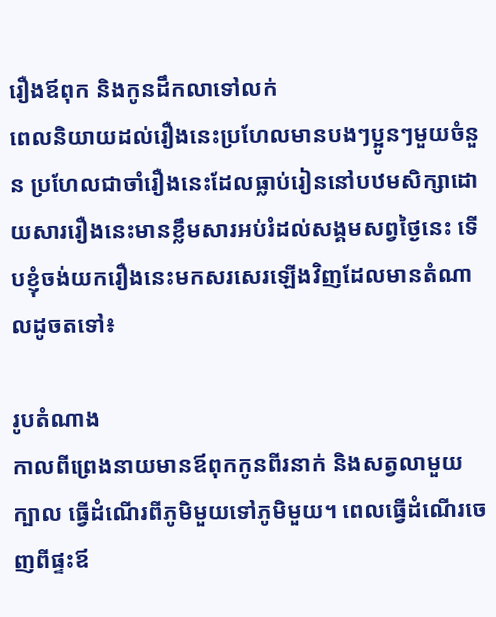រឿងឪពុក និងកូនដឹកលាទៅលក់
ពេលនិយាយដល់រឿងនេះប្រហែលមានបងៗប្អូនៗមួយចំនួន ប្រហែលជាចាំរឿងនេះដែលធ្លាប់រៀននៅបឋមសិក្សាដោយសាររឿងនេះមានខ្លឹមសារអប់រំដល់សង្គមសព្វថ្ងៃនេះ ទើបខ្ញុំចង់យករឿងនេះមកសរសេរឡើងវិញដែលមានតំណាលដូចតទៅ៖

រូបតំណាង
កាលពីព្រេងនាយមានឪពុកកូនពីរនាក់ និងសត្វលាមួយក្បាល ធ្វើដំណើរពីភូមិមួយទៅភូមិមួយ។ ពេលធ្វើដំណើរចេញពីផ្ទះឪ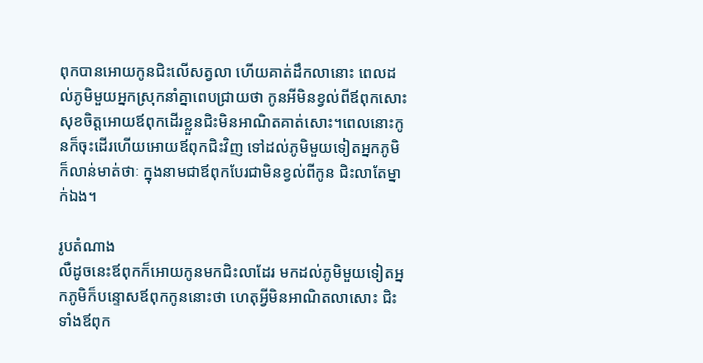ពុកបានអោយកូនជិះលើសត្វលា ហើយគាត់ដឹកលានោះ ពេលដល់ភូមិមួយអ្នកស្រុកនាំគ្នាពេបជ្រាយថា កូនអីមិនខ្វល់ពីឪពុកសោះ សុខចិត្តអោយឪពុកដើរខ្លួនជិះមិនអាណិតគាត់សោះ។ពេលនោះកូនក៏ចុះដើរហើយអោយឪពុកជិះវិញ ទៅដល់ភូមិមួយទៀតអ្នកភូមិក៏លាន់មាត់ថាៈ ក្នុងនាមជាឪពុកបែរជាមិនខ្វល់ពីកូន ជិះលាតែម្នាក់ឯង។

រូបតំណាង
លឺដូចនេះឪពុកក៏អោយកូនមកជិះលាដែរ មកដល់ភូមិមួយទៀតអ្នកភូមិក៏បន្ទោសឪពុកកូននោះថា ហេតុអ្វីមិនអាណិតលាសោះ ជិះទាំងឪពុក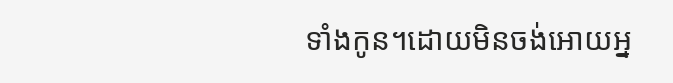ទាំងកូន។ដោយមិនចង់អោយអ្ន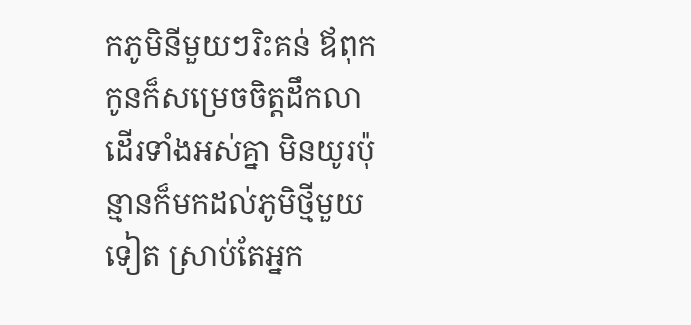កភូមិនីមួយៗរិះគន់ ឪពុកកូនក៏សម្រេចចិត្តដឹកលាដើរទាំងអស់គ្នា មិនយូរប៉ុន្មានក៏មកដល់ភូមិថ្មីមួយទៀត ស្រាប់តែអ្នក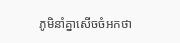ភូមិនាំគ្នាសើចចំអកថា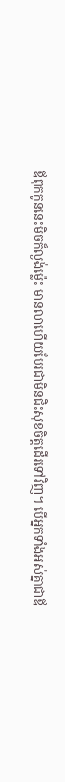ឪពុកកូននេះមិចក៏ល្ងង់ម៉្លេះ មានលាហើយបែរជាមិនជិះសុខចិត្តដើរទៅវិញ។ បើអ្នកទាំងអស់គ្នាជាឪ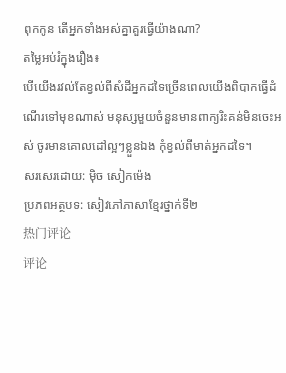ពុកកូន តើអ្នកទាំងអស់គ្នាគួរធ្វើយ៉ាងណា?
តម្លៃអប់រំក្នុងរឿង៖
បើយើងរវល់តែខ្វល់ពីសំដីអ្នកដទៃច្រើនពេលយើងពិបាកធ្វើដំណើរទៅមុខណាស់ មនុស្សមួយចំនួនមានពាក្យរិះគន់មិនចេះអស់ ចូរមានគោលដៅល្អៗខ្លួនឯង កុំខ្វល់ពីមាត់អ្នកដទៃ។
សរសេរដោយ: ម៉ិច សៀកម៉េង
ប្រភពអត្ថបទ: សៀវភៅភាសាខ្មែរថ្នាក់ទី២
热门评论
评论